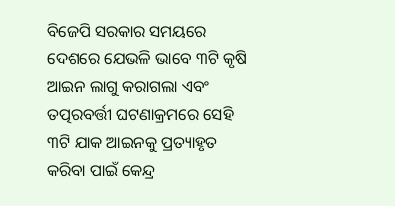ବିଜେପି ସରକାର ସମୟରେ ଦେଶରେ ଯେଭଳି ଭାବେ ୩ଟି କୃଷି ଆଇନ ଲାଗୁ କରାଗଲା ଏବଂ ତତ୍ପରବର୍ତ୍ତୀ ଘଟଣାକ୍ରମରେ ସେହି ୩ଟି ଯାକ ଆଇନକୁ ପ୍ରତ୍ୟାହୃତ କରିବା ପାଇଁ କେନ୍ଦ୍ର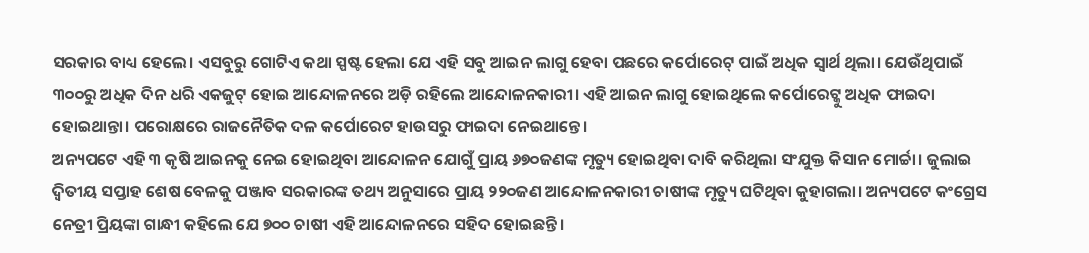ସରକାର ବାଧ୍ୟ ହେଲେ। ଏସବୁରୁ ଗୋଟିଏ କଥା ସ୍ପଷ୍ଟ ହେଲା ଯେ ଏହି ସବୁ ଆଇନ ଲାଗୁ ହେବା ପଛରେ କର୍ପୋରେଟ୍ ପାଇଁ ଅଧିକ ସ୍ୱାର୍ଥ ଥିଲା। ଯେଉଁଥିପାଇଁ ୩୦୦ରୁ ଅଧିକ ଦିନ ଧରି ଏକଜୁଟ୍ ହୋଇ ଆନ୍ଦୋଳନରେ ଅଡ଼ି ରହିଲେ ଆନ୍ଦୋଳନକାରୀ। ଏହି ଆଇନ ଲାଗୁ ହୋଇଥିଲେ କର୍ପୋରେଟ୍କୁ ଅଧିକ ଫାଇଦା ହୋଇଥାନ୍ତା। ପରୋକ୍ଷରେ ରାଜନୈତିକ ଦଳ କର୍ପୋରେଟ ହାଉସରୁ ଫାଇଦା ନେଇଥାନ୍ତେ।
ଅନ୍ୟପଟେ ଏହି ୩ କୃଷି ଆଇନକୁ ନେଇ ହୋଇଥିବା ଆନ୍ଦୋଳନ ଯୋଗୁଁ ପ୍ରାୟ ୬୭୦ଜଣଙ୍କ ମୃତ୍ୟୁ ହୋଇଥିବା ଦାବି କରିଥିଲା ସଂଯୁକ୍ତ କିସାନ ମୋର୍ଚ୍ଚା। ଜୁଲାଇ ଦ୍ୱିତୀୟ ସପ୍ତାହ ଶେଷ ବେଳକୁ ପଞ୍ଜାବ ସରକାରଙ୍କ ତଥ୍ୟ ଅନୁସାରେ ପ୍ରାୟ ୨୨୦ଜଣ ଆନ୍ଦୋଳନକାରୀ ଚାଷୀଙ୍କ ମୃତ୍ୟୁ ଘଟିଥିବା କୁହାଗଲା। ଅନ୍ୟପଟେ କଂଗ୍ରେସ ନେତ୍ରୀ ପ୍ରିୟଙ୍କା ଗାନ୍ଧୀ କହିଲେ ଯେ ୭୦୦ ଚାଷୀ ଏହି ଆନ୍ଦୋଳନରେ ସହିଦ ହୋଇଛନ୍ତି।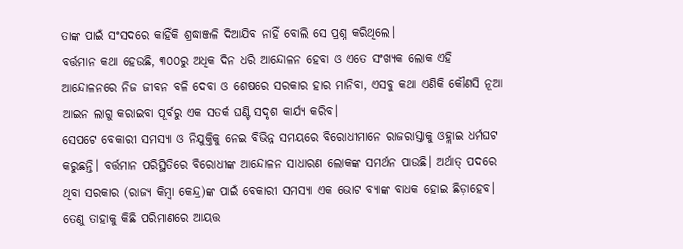ତାଙ୍କ ପାଇଁ ସଂସଦରେ କାହିଁକି ଶ୍ରଦ୍ଧାଞ୍ଜଳି ଦିଆଯିବ ନାହିଁ ବୋଲି ସେ ପ୍ରଶ୍ନ କରିଥିଲେ।
ବର୍ତ୍ତମାନ କଥା ହେଉଛି, ୩୦୦ରୁ ଅଧିକ ଦିନ ଧରି ଆନ୍ଦୋଳନ ହେବା ଓ ଏତେ ସଂଖ୍ୟକ ଲୋକ ଏହି ଆନ୍ଦୋଳନରେ ନିଜ ଜୀବନ ବଳି ଦେବା ଓ ଶେଷରେ ସରକାର ହାର ମାନିବା, ଏସବୁ କଥା ଏଣିକି କୌଣସି ନୂଆ ଆଇନ ଲାଗୁ କରାଇବା ପୂର୍ବରୁ ଏକ ସତର୍କ ଘଣ୍ଟି ସଦୃଶ କାର୍ଯ୍ୟ କରିବ।
ସେପଟେ ବେକାରୀ ସମସ୍ୟା ଓ ନିଯୁକ୍ତିକୁ ନେଇ ବିଭିନ୍ନ ସମୟରେ ବିରୋଧୀମାନେ ରାଜରାସ୍ତାକୁ ଓହ୍ଲାଇ ଧର୍ମଘଟ କରୁଛନ୍ତି। ବର୍ତ୍ତମାନ ପରିସ୍ଥିତିରେ ବିରୋଧୀଙ୍କ ଆନ୍ଦୋଳନ ସାଧାରଣ ଲୋକଙ୍କ ସମର୍ଥନ ପାଉଛି। ଅର୍ଥାତ୍ ପଦରେ ଥିବା ସରକାର (ରାଜ୍ୟ କିମ୍ବା କେନ୍ଦ୍ର)ଙ୍କ ପାଇଁ ବେକାରୀ ସମସ୍ୟା ଏକ ଭୋଟ ବ୍ୟାଙ୍କ ବାଧକ ହୋଇ ଛିଡ଼ାହେବ। ତେଣୁ ତାହାକୁ କିଛି ପରିମାଣରେ ଆୟତ୍ତ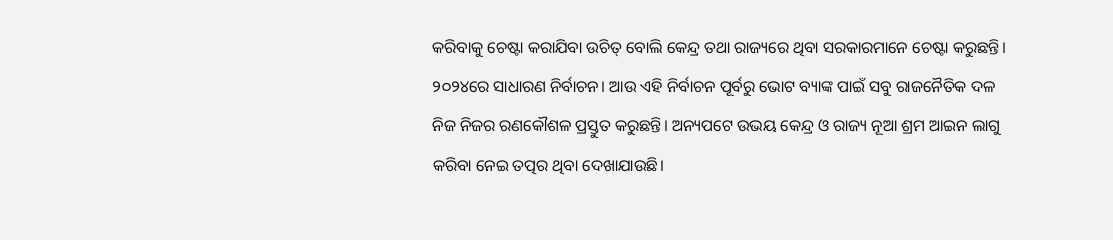କରିବାକୁ ଚେଷ୍ଟା କରାଯିବା ଉଚିତ୍ ବୋଲି କେନ୍ଦ୍ର ତଥା ରାଜ୍ୟରେ ଥିବା ସରକାରମାନେ ଚେଷ୍ଟା କରୁଛନ୍ତି।
୨୦୨୪ରେ ସାଧାରଣ ନିର୍ବାଚନ। ଆଉ ଏହି ନିର୍ବାଚନ ପୂର୍ବରୁ ଭୋଟ ବ୍ୟାଙ୍କ ପାଇଁ ସବୁ ରାଜନୈତିକ ଦଳ ନିଜ ନିଜର ରଣକୌଶଳ ପ୍ରସ୍ତୁତ କରୁଛନ୍ତି। ଅନ୍ୟପଟେ ଉଭୟ କେନ୍ଦ୍ର ଓ ରାଜ୍ୟ ନୂଆ ଶ୍ରମ ଆଇନ ଲାଗୁ କରିବା ନେଇ ତତ୍ପର ଥିବା ଦେଖାଯାଉଛି।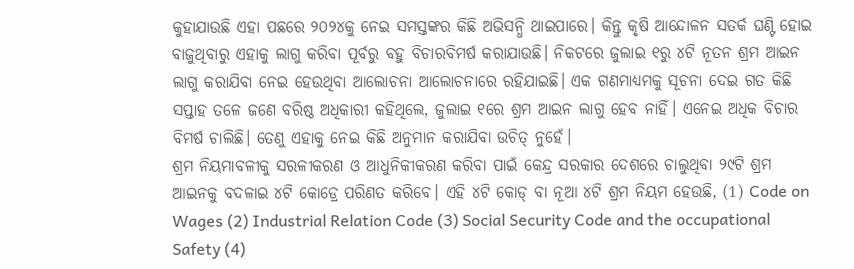କୁହାଯାଉଛି ଏହା ପଛରେ ୨୦୨୪କୁ ନେଇ ସମସ୍ତଙ୍କର କିଛି ଅଭିସନ୍ଧି ଥାଇପାରେ। କିନ୍ତୁ କୃଷି ଆନ୍ଦୋଳନ ସତର୍କ ଘଣ୍ଟି ହୋଇ ବାଜୁଥିବାରୁ ଏହାକୁ ଲାଗୁ କରିବା ପୂର୍ବରୁ ବହୁ ବିଚାରବିମର୍ଷ କରାଯାଉଛି। ନିକଟରେ ଜୁଲାଇ ୧ରୁ ୪ଟି ନୂତନ ଶ୍ରମ ଆଇନ ଲାଗୁ କରାଯିବା ନେଇ ହେଉଥିବା ଆଲୋଚନା ଆଲୋଚନାରେ ରହିଯାଇଛି। ଏକ ଗଣମାଧ୍ୟମକୁ ସୂଚନା ଦେଇ ଗତ କିଛି ସପ୍ତାହ ତଳେ ଜଣେ ବରିଷ୍ଠ ଅଧିକାରୀ କହିଥିଲେ, ଜୁଲାଇ ୧ରେ ଶ୍ରମ ଆଇନ ଲାଗୁ ହେବ ନାହିଁ। ଏନେଇ ଅଧିକ ବିଚାର ବିମର୍ଷ ଚାଲିଛି। ତେଣୁ ଏହାକୁ ନେଇ କିଛି ଅନୁମାନ କରାଯିବା ଉଚିତ୍ ନୁହେଁ।
ଶ୍ରମ ନିୟମାବଳୀକୁ ସରଳୀକରଣ ଓ ଆଧୁନିକୀକରଣ କରିବା ପାଇଁ କେନ୍ଦ୍ର ସରକାର ଦେଶରେ ଚାଲୁଥିବା ୨୯ଟି ଶ୍ରମ ଆଇନକୁ ବଦଳାଇ ୪ଟି କୋଡ୍ରେ ପରିଣତ କରିବେ। ଏହି ୪ଟି କୋଡ୍ ବା ନୂଆ ୪ଟି ଶ୍ରମ ନିୟମ ହେଉଛି, (1) Code on Wages (2) Industrial Relation Code (3) Social Security Code and the occupational Safety (4)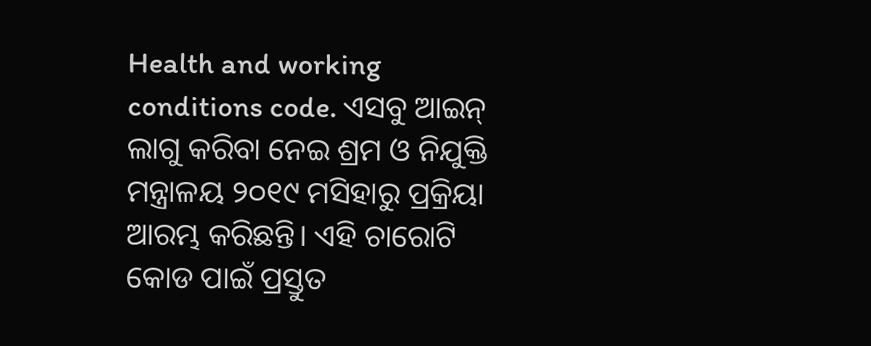Health and working conditions code. ଏସବୁ ଆଇନ୍ ଲାଗୁ କରିବା ନେଇ ଶ୍ରମ ଓ ନିଯୁକ୍ତି ମନ୍ତ୍ରାଳୟ ୨୦୧୯ ମସିହାରୁ ପ୍ରକ୍ରିୟା ଆରମ୍ଭ କରିଛନ୍ତି। ଏହି ଚାରୋଟି କୋଡ ପାଇଁ ପ୍ରସ୍ତୁତ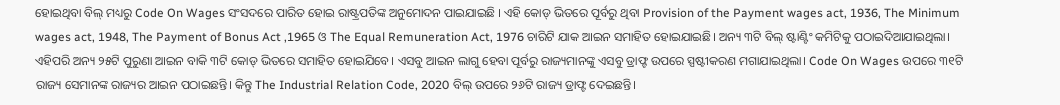ହୋଇଥିବା ବିଲ୍ ମଧ୍ୟରୁ Code On Wages ସଂସଦରେ ପାରିତ ହୋଇ ରାଷ୍ଟ୍ରପତିଙ୍କ ଅନୁମୋଦନ ପାଇଯାଇଛି । ଏହି କୋଡ୍ ଭିତରେ ପୂର୍ବରୁ ଥିବା Provision of the Payment wages act, 1936, The Minimum wages act, 1948, The Payment of Bonus Act ,1965 ଓ The Equal Remuneration Act, 1976 ଚାରିଟି ଯାକ ଆଇନ ସମାହିତ ହୋଇଯାଇଛି। ଅନ୍ୟ ୩ଟି ବିଲ୍ ଷ୍ଟାଣ୍ଟିଂ କମିଟିକୁ ପଠାଇଦିଆଯାଇଥିଲା।
ଏହିପରି ଅନ୍ୟ ୨୫ଟି ପୁରୁଣା ଆଇନ ବାକି ୩ଟି କୋଡ୍ ଭିତରେ ସମାହିତ ହୋଇଯିବେ। ଏସବୁ ଆଇନ ଲାଗୁ ହେବା ପୂର୍ବରୁ ରାଜ୍ୟମାନଙ୍କୁ ଏସବୁ ଡ୍ରାଫ୍ଟ ଉପରେ ସ୍ପଷ୍ଟୀକରଣ ମଗାଯାଇଥିଲା। Code On Wages ଉପରେ ୩୧ଟି ରାଜ୍ୟ ସେମାନଙ୍କ ରାଜ୍ୟର ଆଇନ ପଠାଇଛନ୍ତି। କିନ୍ତୁ The Industrial Relation Code, 2020 ବିଲ୍ ଉପରେ ୨୬ଟି ରାଜ୍ୟ ଡ୍ରାଫ୍ଟ ଦେଇଛନ୍ତି।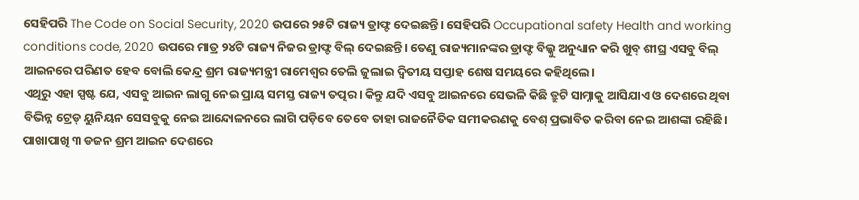ସେହିପରି The Code on Social Security, 2020 ଉପରେ ୨୫ଟି ରାଜ୍ୟ ଡ୍ରାଫ୍ଟ ଦେଇଛନ୍ତି। ସେହିପରି Occupational safety Health and working conditions code, 2020 ଉପରେ ମାତ୍ର ୨୪ଟି ରାଜ୍ୟ ନିଜର ଡ୍ରାଫ୍ଟ ବିଲ୍ ଦେଇଛନ୍ତି। ତେଣୁ ରାଜ୍ୟମାନଙ୍କର ଡ୍ରାଫ୍ଟ ବିଲ୍କୁ ଅନୁଧ୍ୟାନ କରି ଖୁବ୍ ଶୀଘ୍ର ଏସବୁ ବିଲ୍ ଆଇନରେ ପରିଣତ ହେବ ବୋଲି କେନ୍ଦ୍ର ଶ୍ରମ ରାଜ୍ୟମନ୍ତ୍ରୀ ରାମେଶ୍ୱର ତେଲି ଜୁଲାଇ ଦ୍ୱିତୀୟ ସପ୍ତାହ ଶେଷ ସମୟରେ କହିଥିଲେ।
ଏଥିରୁ ଏହା ସ୍ପଷ୍ଟ ଯେ, ଏସବୁ ଆଇନ ଲାଗୁ ନେଇ ପ୍ରାୟ ସମସ୍ତ ରାଜ୍ୟ ତତ୍ପର। କିନ୍ତୁ ଯଦି ଏସବୁ ଆଇନରେ ସେଭଳି କିଛି ତ୍ରୁଟି ସାମ୍ନାକୁ ଆସିଯାଏ ଓ ଦେଶରେ ଥିବା ବିଭିନ୍ନ ଟ୍ରେଡ୍ ୟୁନିୟନ ସେସବୁକୁ ନେଇ ଆନ୍ଦୋଳନରେ ଲାଗି ପଡ଼ିବେ ତେବେ ତାହା ରାଜନୈତିକ ସମୀକରଣକୁ ବେଶ୍ ପ୍ରଭାବିତ କରିବା ନେଇ ଆଶଙ୍କା ରହିଛି। ପାଖାପାଖି ୩ ଡଜନ ଶ୍ରମ ଆଇନ ଦେଶରେ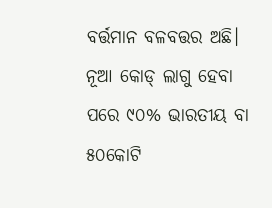ବର୍ତ୍ତମାନ ବଳବତ୍ତର ଅଛି। ନୂଆ କୋଡ୍ ଲାଗୁ ହେବା ପରେ ୯୦% ଭାରତୀୟ ବା ୫୦କୋଟି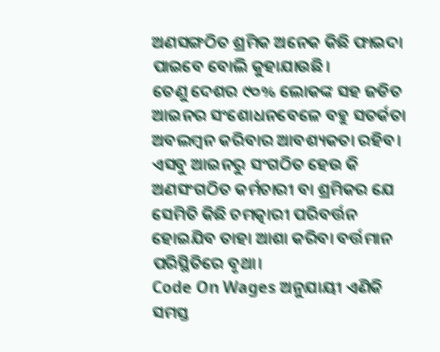ଅଣସଙ୍ଗଠିତ ଶ୍ରମିକ ଅନେକ କିଛି ଫାଇଦା ପାଇବେ ବୋଲି କୁହାଯାଉଛି।
ତେଣୁ ଦେଶର ୯୦% ଲୋକଙ୍କ ସହ ଜଡିତ ଆଇନର ସଂଶୋଧନବେଳେ ବହୁ ସତର୍କତା ଅବଲମ୍ବନ କରିବାର ଆବଶ୍ୟକତା ରହିବ। ଏସବୁ ଆଇନରୁ ସଂଗଠିତ ହେଉ କି ଅଣସଂଗଠିତ କର୍ମଚାରୀ ବା ଶ୍ରମିକର ଯେ ସେମିତି କିଛି ଚମତ୍କାରୀ ପରିବର୍ତ୍ତନ ହୋଇଯିବ ତାହା ଆଶା କରିବା ବର୍ତ୍ତମାନ ପରିସ୍ଥିତିରେ ବୃଥା।
Code On Wages ଅନୁଯାୟୀ ଏଣିକି ସମସ୍ତ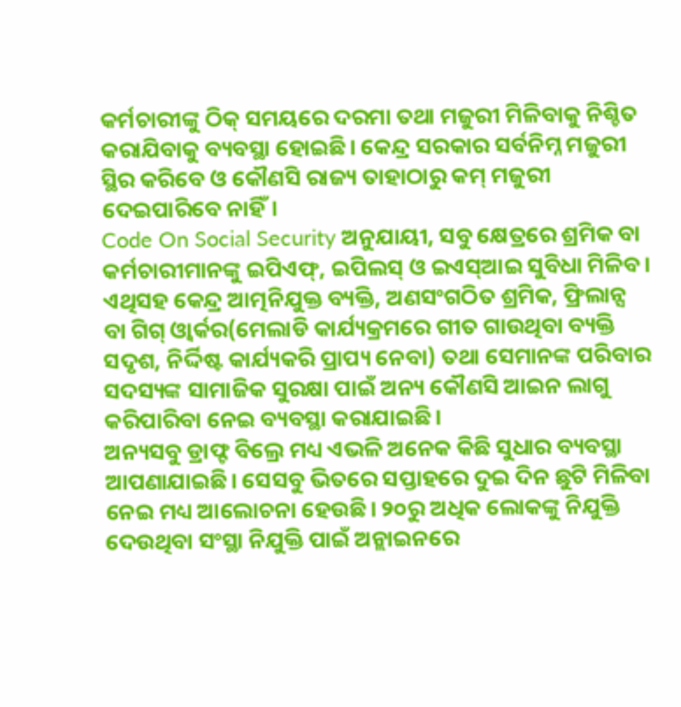କର୍ମଚାରୀଙ୍କୁ ଠିକ୍ ସମୟରେ ଦରମା ତଥା ମଜୁରୀ ମିଳିବାକୁ ନିଶ୍ଚିତ କରାଯିବାକୁ ବ୍ୟବସ୍ଥା ହୋଇଛି। କେନ୍ଦ୍ର ସରକାର ସର୍ବନିମ୍ନ ମଜୁରୀ ସ୍ଥିର କରିବେ ଓ କୌଣସି ରାଜ୍ୟ ତାହାଠାରୁ କମ୍ ମଜୁରୀ ଦେଇପାରିବେ ନାହିଁ।
Code On Social Security ଅନୁଯାୟୀ, ସବୁ କ୍ଷେତ୍ରରେ ଶ୍ରମିକ ବା କର୍ମଚାରୀମାନଙ୍କୁ ଇପିଏଫ୍, ଇପିଲସ୍ ଓ ଇଏସ୍ଆଇ ସୁବିଧା ମିଳିବ। ଏଥିସହ କେନ୍ଦ୍ର ଆତ୍ମନିଯୁକ୍ତ ବ୍ୟକ୍ତି, ଅଣସଂଗଠିତ ଶ୍ରମିକ, ଫ୍ରିଲାନ୍ସ ବା ଗିଗ୍ ଓ୍ଵାର୍କର(ମେଲାଡି କାର୍ଯ୍ୟକ୍ରମରେ ଗୀତ ଗାଉଥିବା ବ୍ୟକ୍ତି ସଦୃଶ, ନିର୍ଦ୍ଦିଷ୍ଟ କାର୍ଯ୍ୟକରି ପ୍ରାପ୍ୟ ନେବା) ତଥା ସେମାନଙ୍କ ପରିବାର ସଦସ୍ୟଙ୍କ ସାମାଜିକ ସୁରକ୍ଷା ପାଇଁ ଅନ୍ୟ କୌଣସି ଆଇନ ଲାଗୁ କରିପାରିବା ନେଇ ବ୍ୟବସ୍ଥା କରାଯାଇଛି।
ଅନ୍ୟସବୁ ଡ୍ରାଫ୍ଟ ବିଲ୍ରେ ମଧ୍ୟ ଏଭଳି ଅନେକ କିଛି ସୁଧାର ବ୍ୟବସ୍ଥା ଆପଣାଯାଇଛି। ସେସବୁ ଭିତରେ ସପ୍ତାହରେ ଦୁଇ ଦିନ ଛୁଟି ମିଳିବା ନେଇ ମଧ୍ୟ ଆଲୋଚନା ହେଉଛି। ୨୦ରୁ ଅଧିକ ଲୋକଙ୍କୁ ନିଯୁକ୍ତି ଦେଉଥିବା ସଂସ୍ଥା ନିଯୁକ୍ତି ପାଇଁ ଅନ୍ଲାଇନରେ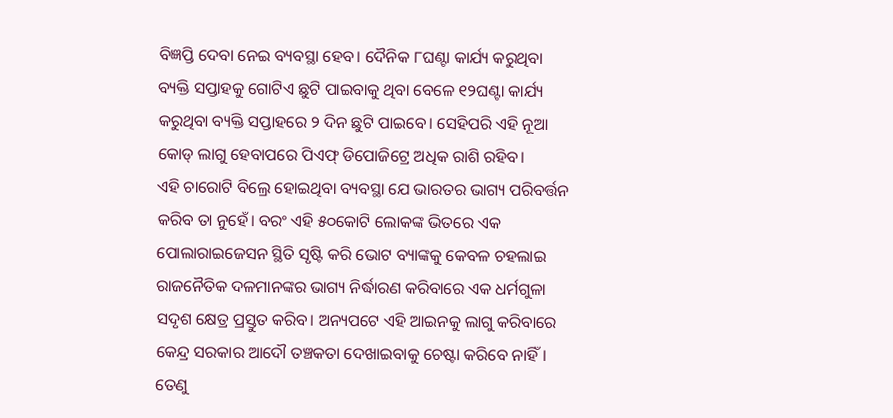ବିଜ୍ଞପ୍ତି ଦେବା ନେଇ ବ୍ୟବସ୍ଥା ହେବ। ଦୈନିକ ୮ଘଣ୍ଟା କାର୍ଯ୍ୟ କରୁଥିବା ବ୍ୟକ୍ତି ସପ୍ତାହକୁ ଗୋଟିଏ ଛୁଟି ପାଇବାକୁ ଥିବା ବେଳେ ୧୨ଘଣ୍ଟା କାର୍ଯ୍ୟ କରୁଥିବା ବ୍ୟକ୍ତି ସପ୍ତାହରେ ୨ ଦିନ ଛୁଟି ପାଇବେ। ସେହିପରି ଏହି ନୂଆ କୋଡ୍ ଲାଗୁ ହେବାପରେ ପିଏଫ୍ ଡିପୋଜିଟ୍ରେ ଅଧିକ ରାଶି ରହିବ।
ଏହି ଚାରୋଟି ବିଲ୍ରେ ହୋଇଥିବା ବ୍ୟବସ୍ଥା ଯେ ଭାରତର ଭାଗ୍ୟ ପରିବର୍ତ୍ତନ କରିବ ତା ନୁହେଁ। ବରଂ ଏହି ୫୦କୋଟି ଲୋକଙ୍କ ଭିତରେ ଏକ ପୋଲାରାଇଜେସନ ସ୍ଥିତି ସୃଷ୍ଟି କରି ଭୋଟ ବ୍ୟାଙ୍କକୁ କେବଳ ଚହଲାଇ ରାଜନୈତିକ ଦଳମାନଙ୍କର ଭାଗ୍ୟ ନିର୍ଦ୍ଧାରଣ କରିବାରେ ଏକ ଧର୍ମଗୁଳା ସଦୃଶ କ୍ଷେତ୍ର ପ୍ରସ୍ତୁତ କରିବ। ଅନ୍ୟପଟେ ଏହି ଆଇନକୁ ଲାଗୁ କରିବାରେ କେନ୍ଦ୍ର ସରକାର ଆଦୌ ତଞ୍ଚକତା ଦେଖାଇବାକୁ ଚେଷ୍ଟା କରିବେ ନାହିଁ। ତେଣୁ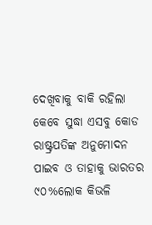ଦେଖିବାକୁ ବାକି ରହିଲା କେବେ ସୁଦ୍ଧା ଏସବୁ କୋଡ ରାଷ୍ଟ୍ରପତିଙ୍କ ଅନୁମୋଦନ ପାଇବ ଓ ତାହାକୁ ଭାରତର ୯୦%ଲୋକ କିଭଳି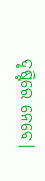ଦୃଷ୍ଟିରେ ନେବେ।